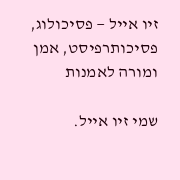זיו אייל — פסיכולוג, פסיכותרפיסט, אמן ומורה לאמנות

שמי זיו אייל.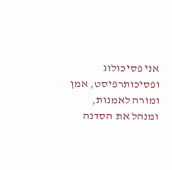אני פסיכולוג ופסיכותרפיסט, אמן ומורה לאמנות, ומנהל את הסדנה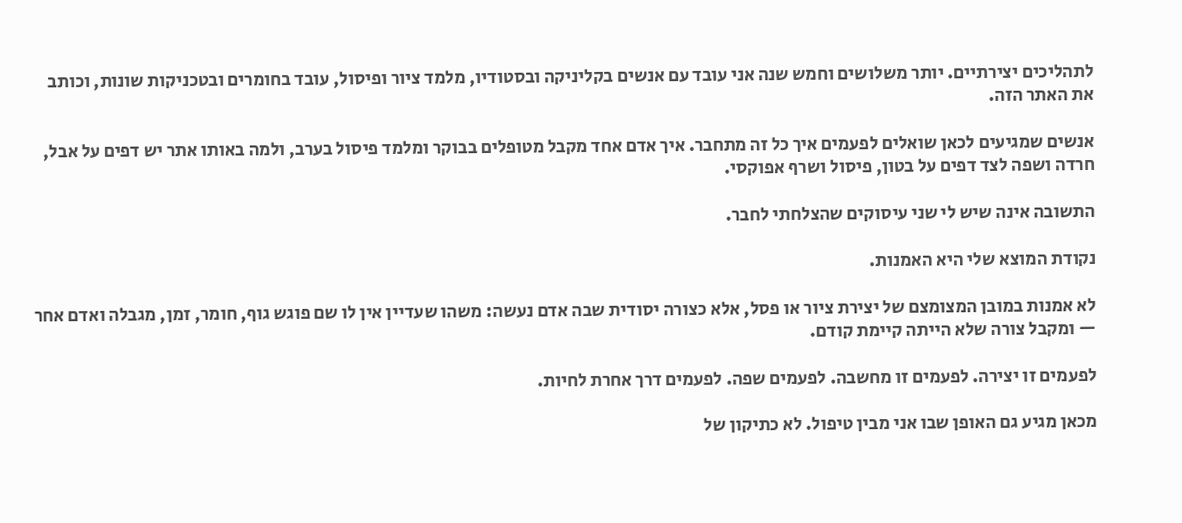לתהליכים יצירתיים. יותר משלושים וחמש שנה אני עובד עם אנשים בקליניקה ובסטודיו, מלמד ציור ופיסול, עובד בחומרים ובטכניקות שונות, וכותב את האתר הזה.

אנשים שמגיעים לכאן שואלים לפעמים איך כל זה מתחבר. איך אדם אחד מקבל מטופלים בבוקר ומלמד פיסול בערב, ולמה באותו אתר יש דפים על אבל, חרדה ושפה לצד דפים על בטון, פיסול ושרף אפוקסי.

התשובה אינה שיש לי שני עיסוקים שהצלחתי לחבר.

נקודת המוצא שלי היא האמנות.

לא אמנות במובן המצומצם של יצירת ציור או פסל, אלא כצורה יסודית שבה אדם נעשה: משהו שעדיין אין לו שם פוגש גוף, חומר, זמן, מגבלה ואדם אחר — ומקבל צורה שלא הייתה קיימת קודם.

לפעמים זו יצירה. לפעמים זו מחשבה. לפעמים שפה. לפעמים דרך אחרת לחיות.

מכאן מגיע גם האופן שבו אני מבין טיפול. לא כתיקון של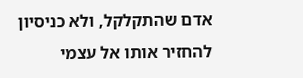אדם שהתקלקל, ולא כניסיון להחזיר אותו אל עצמי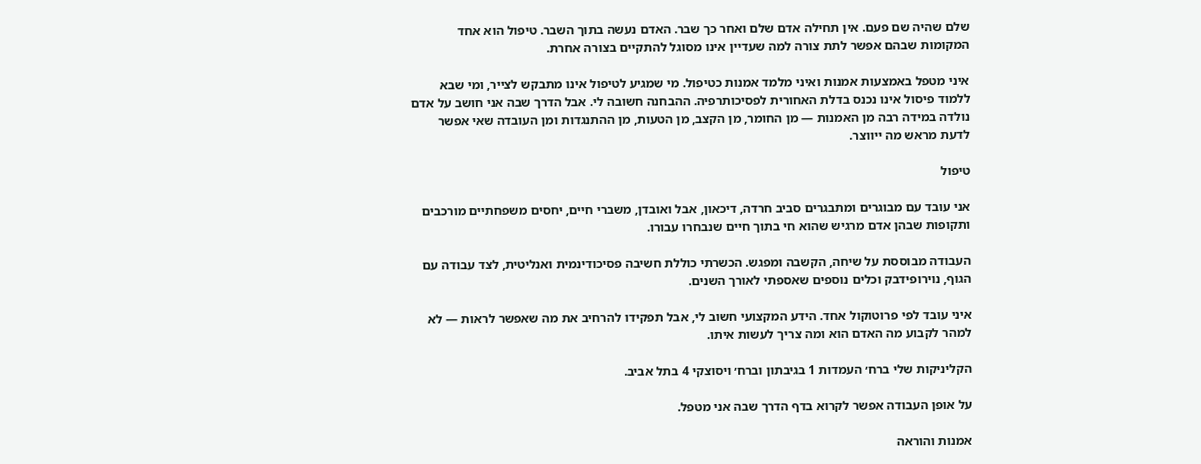שלם שהיה שם פעם. אין תחילה אדם שלם ואחר כך שבר. האדם נעשה בתוך השבר. טיפול הוא אחד המקומות שבהם אפשר לתת צורה למה שעדיין אינו מסוגל להתקיים בצורה אחרת.

איני מטפל באמצעות אמנות ואיני מלמד אמנות כטיפול. מי שמגיע לטיפול אינו מתבקש לצייר, ומי שבא ללמוד פיסול אינו נכנס בדלת האחורית לפסיכותרפיה. ההבחנה חשובה לי. אבל הדרך שבה אני חושב על אדם נולדה במידה רבה מן האמנות — מן החומר, מן הקצב, מן הטעות, מן ההתנגדות ומן העובדה שאי אפשר לדעת מראש מה ייווצר.

טיפול

אני עובד עם מבוגרים ומתבגרים סביב חרדה, דיכאון, אבל ואובדן, משברי חיים, יחסים משפחתיים מורכבים ותקופות שבהן אדם מרגיש שהוא חי בתוך חיים שנבחרו עבורו.

העבודה מבוססת על שיחה, הקשבה ומפגש. הכשרתי כוללת חשיבה פסיכודינמית ואנליטית, לצד עבודה עם הגוף, נוירופידבק וכלים נוספים שאספתי לאורך השנים.

איני עובד לפי פרוטוקול אחד. הידע המקצועי חשוב לי, אבל תפקידו להרחיב את מה שאפשר לראות — לא למהר לקבוע מה האדם הוא ומה צריך לעשות איתו.

הקליניקות שלי ברח׳ העמדות 1 בגיבתון וברח׳ ויסוצקי 4 בתל אביב.

על אופן העבודה אפשר לקרוא בדף הדרך שבה אני מטפל.

אמנות והוראה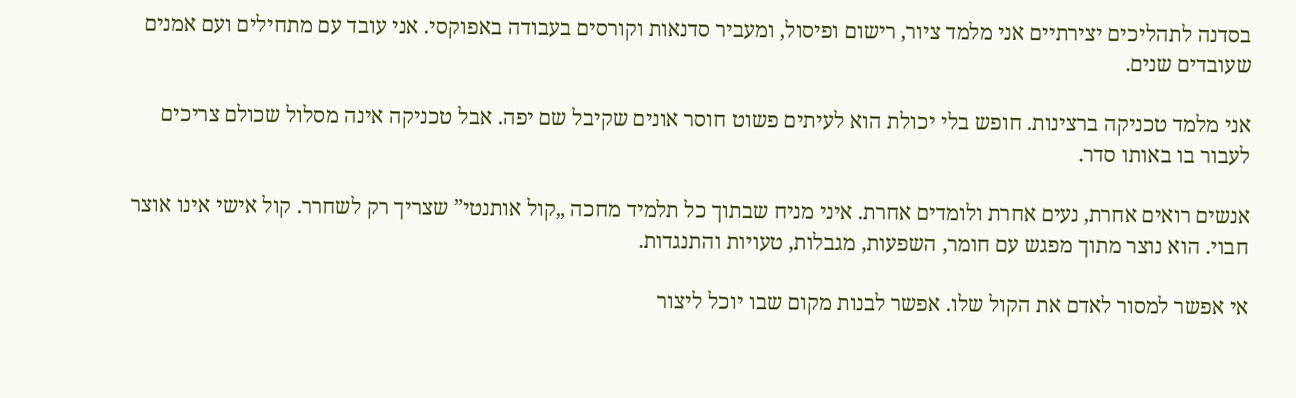בסדנה לתהליכים יצירתיים אני מלמד ציור, רישום ופיסול, ומעביר סדנאות וקורסים בעבודה באפוקסי. אני עובד עם מתחילים ועם אמנים שעובדים שנים.

אני מלמד טכניקה ברצינות. חופש בלי יכולת הוא לעיתים פשוט חוסר אונים שקיבל שם יפה. אבל טכניקה אינה מסלול שכולם צריכים לעבור בו באותו סדר.

אנשים רואים אחרת, נעים אחרת ולומדים אחרת. איני מניח שבתוך כל תלמיד מחכה „קול אותנטי” שצריך רק לשחרר. קול אישי אינו אוצר חבוי. הוא נוצר מתוך מפגש עם חומר, השפעות, מגבלות, טעויות והתנגדות.

אי אפשר למסור לאדם את הקול שלו. אפשר לבנות מקום שבו יוכל ליצור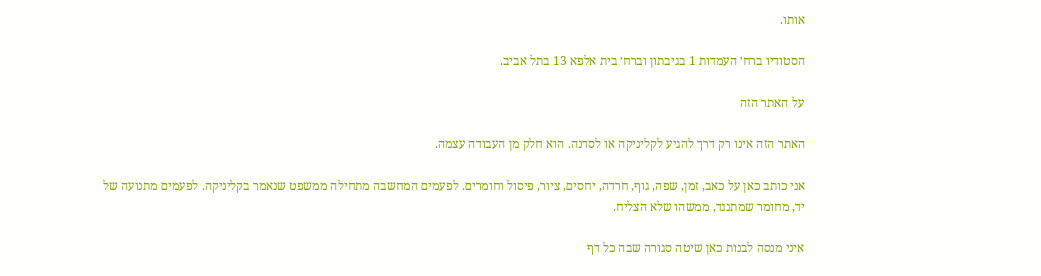אותו.

הסטודיו ברח׳ העמדות 1 בגיבתון וברח׳ בית אלפא 13 בתל אביב.

על האתר הזה

האתר הזה אינו רק דרך להגיע לקליניקה או לסדנה. הוא חלק מן העבודה עצמה.

אני כותב כאן על כאב, זמן, שפה, גוף, חרדה, יחסים, ציור, פיסול וחומרים. לפעמים המחשבה מתחילה ממשפט שנאמר בקליניקה. לפעמים מתנועה של יד, מחומר שמתנגד, ממשהו שלא הצליח.

איני מנסה לבנות כאן שיטה סגורה שבה כל דף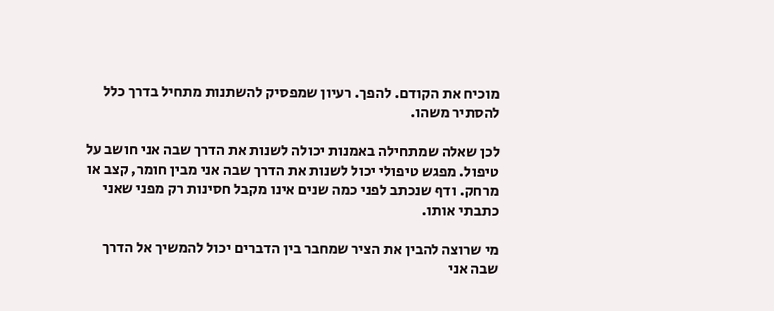מוכיח את הקודם. להפך. רעיון שמפסיק להשתנות מתחיל בדרך כלל להסתיר משהו.

לכן שאלה שמתחילה באמנות יכולה לשנות את הדרך שבה אני חושב על טיפול. מפגש טיפולי יכול לשנות את הדרך שבה אני מבין חומר, קצב או מרחק. ודף שנכתב לפני כמה שנים אינו מקבל חסינות רק מפני שאני כתבתי אותו.

מי שרוצה להבין את הציר שמחבר בין הדברים יכול להמשיך אל הדרך שבה אני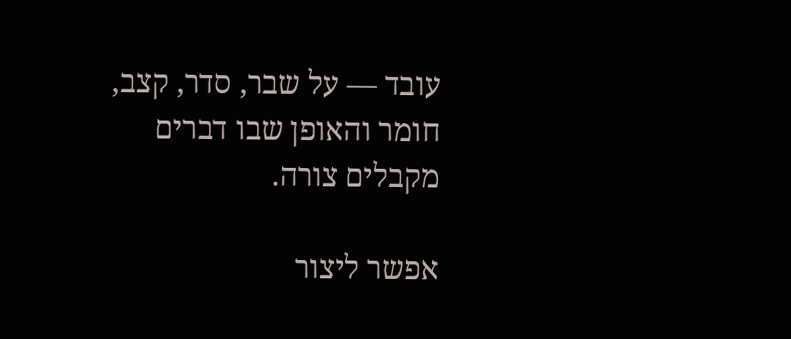עובד — על שבר, סדר, קצב, חומר והאופן שבו דברים מקבלים צורה.

אפשר ליצור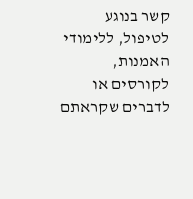קשר בנוגע לטיפול, ללימודי האמנות, לקורסים או לדברים שקראתם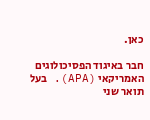כאן.

חבר באיגוד הפסיכולוגים האמריקאי (APA). בעל תואר שני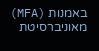באמנות (MFA) מאוניברסיטת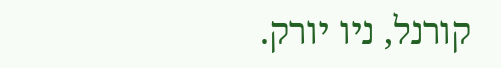קורנל, ניו יורק.